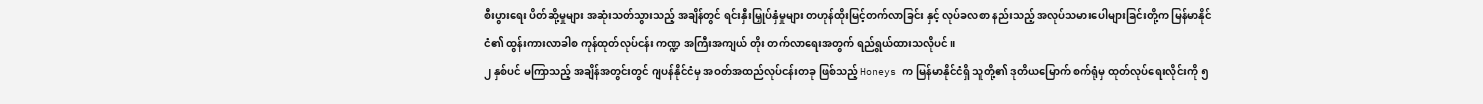စီးပွားရေး ပိတ်ဆို့မှုများ အဆုံးသတ်သွားသည့် အချိန်တွင် ရင်းနှီးမြှုပ်နှံမှုများ တဟုန်ထိုးမြင့်တက်လာခြင်း နှင့် လုပ်ခလစာ နည်းသည့် အလုပ်သမားပေါများခြင်းတို့က မြန်မာနိုင်ငံ၏ ထွန်းကားလာခါစ ကုန်ထုတ်လုပ်ငန်း ကဏ္ဍ အကြီးအကျယ် တိုး တက်လာရေးအတွက် ရည်ရွယ်ထားသလိုပင်။
၂ နှစ်ပင် မကြာသည့် အချိန်အတွင်းတွင် ဂျပန်နိုင်ငံမှ အဝတ်အထည်လုပ်ငန်းတခု ဖြစ်သည့် Honeys က မြန်မာနိုင်ငံရှိ သူတို့၏ ဒုတိယမြောက် စက်ရုံမှ ထုတ်လုပ်ရေးလိုင်းကို ၅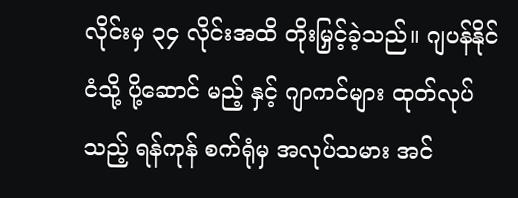လိုင်းမှ ၃၄ လိုင်းအထိ တိုးမြှင့်ခဲ့သည်။ ဂျပန်နိုင်ငံသို့ ပို့ဆောင် မည့် နှင့် ဂျာကင်များ ထုတ်လုပ်သည့် ရန်ကုန် စက်ရုံမှ အလုပ်သမား အင်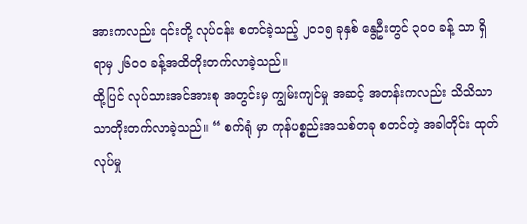အားကလည်း ၎င်းတို့ လုပ်ငန်း စတင်ခဲ့သည့် ၂၀၁၅ ခုနှစ် နွေဦးတွင် ၃၀၀ ခန့် သာ ရှိရာမှ ၂၆၀၀ ခန့်အထိတိုးတက်လာခဲ့သည်။
ထို့ပြင် လုပ်သားအင်အားစု အတွင်းမှ ကျွမ်းကျင်မှု အဆင့် အတန်းကလည်း သိသိသာသာတိုးတက်လာခဲ့သည်။ “ စက်ရုံ မှာ ကုန်ပစ္စည်းအသစ်တခု စတင်တဲ့ အခါတိုင်း ထုတ်လုပ်မှု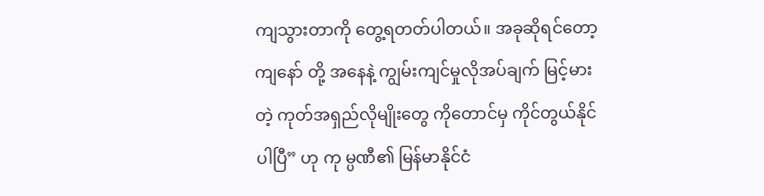ကျသွားတာကို တွေ့ရတတ်ပါတယ်။ အခုဆိုရင်တော့ ကျနော် တို့ အနေနဲ့ ကျွမ်းကျင်မှုလိုအပ်ချက် မြင့်မားတဲ့ ကုတ်အရှည်လိုမျိုးတွေ ကိုတောင်မှ ကိုင်တွယ်နိုင်ပါပြီ” ဟု ကု မ္ပဏီ၏ မြန်မာနိုင်ငံ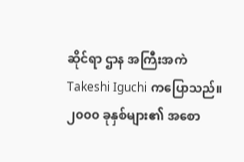ဆိုင်ရာ ဌာန အကြီးအကဲ Takeshi Iguchi ကပြောသည်။
၂၀၀၀ ခုနှစ်များ၏ အစော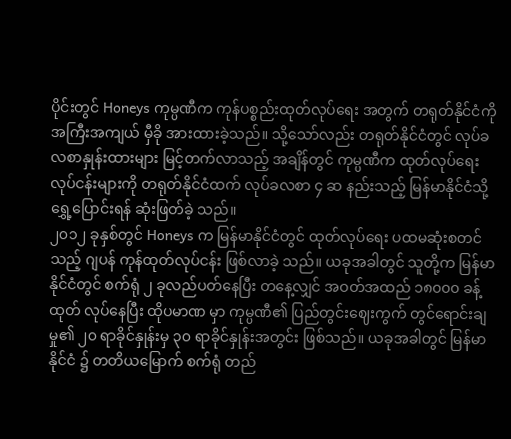ပိုင်းတွင် Honeys ကုမ္ပဏီက ကုန်ပစ္စည်းထုတ်လုပ်ရေး အတွက် တရုတ်နိုင်ငံကို အကြီးအကျယ် မှီခို အားထားခဲ့သည်။ သို့သော်လည်း တရုတ်နိုင်ငံတွင် လုပ်ခလစာနှုန်းထားများ မြင့်တက်လာသည့် အချိန်တွင် ကုမ္ပဏီက ထုတ်လုပ်ရေး လုပ်ငန်းများကို တရုတ်နိုင်ငံထက် လုပ်ခလစာ ၄ ဆ နည်းသည့် မြန်မာနိုင်ငံသို့ ရွှေ့ပြောင်းရန် ဆုံးဖြတ်ခဲ့ သည်။
၂၀၁၂ ခုနှစ်တွင် Honeys က မြန်မာနိုင်ငံတွင် ထုတ်လုပ်ရေး ပထမဆုံးစတင်သည့် ဂျပန် ကုန်ထုတ်လုပ်ငန်း ဖြစ်လာခဲ့ သည်။ ယခုအခါတွင် သူတို့က မြန်မာနိုင်ငံတွင် စက်ရုံ ၂ ခုလည်ပတ်နေပြီး တနေ့လျှင် အဝတ်အထည် ၁၈၀၀၀ ခန့် ထုတ် လုပ်နေပြီး ထိုပမာဏ မှာ ကုမ္ပဏီ၏ ပြည်တွင်းဈေးကွက် တွင်ရောင်းချမှု၏ ၂၀ ရာခိုင်နှုန်းမှ ၃၀ ရာခိုင်နှုန်းအတွင်း ဖြစ်သည်။ ယခုအခါတွင် မြန်မာနိုင်ငံ ၌ တတိယမြောက် စက်ရုံ တည်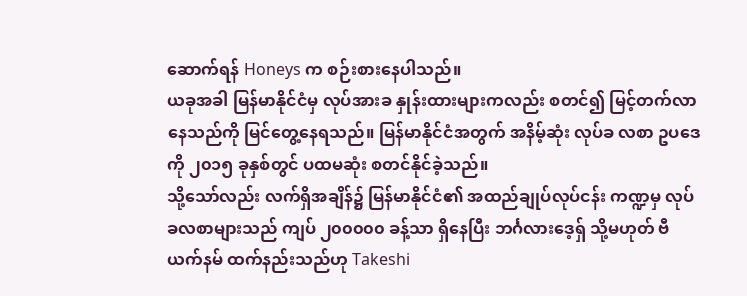ဆောက်ရန် Honeys က စဉ်းစားနေပါသည်။
ယခုအခါ မြန်မာနိုင်ငံမှ လုပ်အားခ နှုန်းထားများကလည်း စတင်၍ မြင့်တက်လာနေသည်ကို မြင်တွေ့နေရသည်။ မြန်မာနိုင်ငံအတွက် အနိမ့်ဆုံး လုပ်ခ လစာ ဥပဒေကို ၂၀၁၅ ခုနှစ်တွင် ပထမဆုံး စတင်နိုင်ခဲ့သည်။
သို့သော်လည်း လက်ရှိအချိန်၌ မြန်မာနိုင်ငံ၏ အထည်ချုပ်လုပ်ငန်း ကဏ္ဍမှ လုပ်ခလစာများသည် ကျပ် ၂၀၀၀၀၀ ခန့်သာ ရှိနေပြီး ဘင်္ဂလားဒေ့ရှ် သို့မဟုတ် ဗီယက်နမ် ထက်နည်းသည်ဟု Takeshi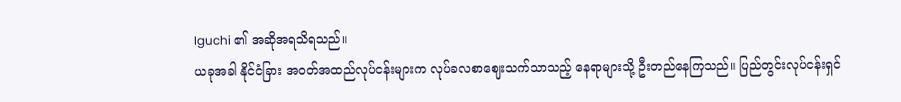Iguchi ၏ အဆိုအရသိရသည်။
ယခုအခါ နိုင်ငံခြား အဝတ်အထည်လုပ်ငန်းများက လုပ်ခလစာဈေးသက်သာသည့် နေရာများသို့ ဦးတည်နေကြသည်။ ပြည်တွင်းလုပ်ငန်းရှင်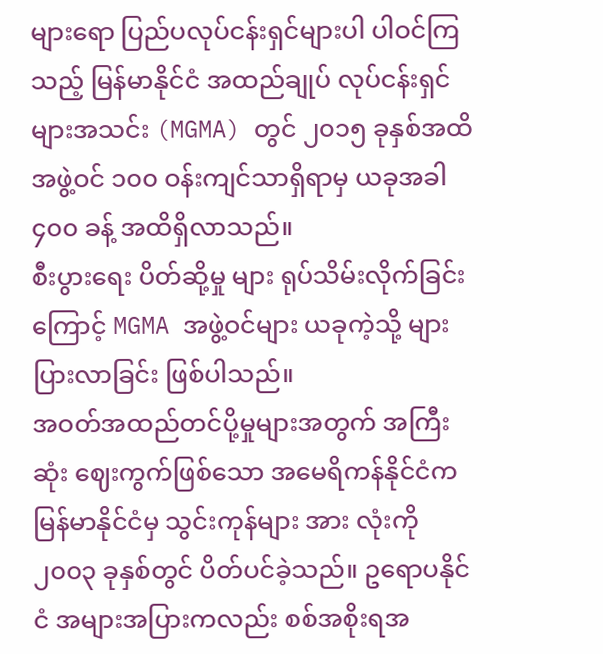များရော ပြည်ပလုပ်ငန်းရှင်များပါ ပါဝင်ကြသည့် မြန်မာနိုင်ငံ အထည်ချုပ် လုပ်ငန်းရှင်များအသင်း (MGMA) တွင် ၂၀၁၅ ခုနှစ်အထိ အဖွဲ့ဝင် ၁၀၀ ဝန်းကျင်သာရှိရာမှ ယခုအခါ ၄၀၀ ခန့် အထိရှိလာသည်။
စီးပွားရေး ပိတ်ဆို့မှု များ ရုပ်သိမ်းလိုက်ခြင်းကြောင့် MGMA အဖွဲ့ဝင်များ ယခုကဲ့သို့ များပြားလာခြင်း ဖြစ်ပါသည်။
အဝတ်အထည်တင်ပို့မှုများအတွက် အကြီးဆုံး ဈေးကွက်ဖြစ်သော အမေရိကန်နိုင်ငံက မြန်မာနိုင်ငံမှ သွင်းကုန်များ အား လုံးကို ၂၀၀၃ ခုနှစ်တွင် ပိတ်ပင်ခဲ့သည်။ ဥရောပနိုင်ငံ အများအပြားကလည်း စစ်အစိုးရအ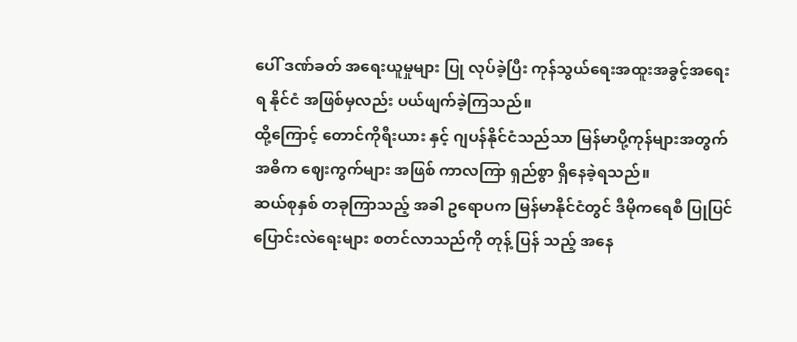ပေါ် ဒဏ်ခတ် အရေးယူမှုများ ပြု လုပ်ခဲ့ပြီး ကုန်သွယ်ရေးအထူးအခွင့်အရေးရ နိုင်ငံ အဖြစ်မှလည်း ပယ်ဖျက်ခဲ့ကြသည်။
ထို့ကြောင့် တောင်ကိုရီးယား နှင့် ဂျပန်နိုင်ငံသည်သာ မြန်မာပို့ကုန်များအတွက် အဓိက ဈေးကွက်များ အဖြစ် ကာလကြာ ရှည်စွာ ရှိနေခဲ့ရသည်။
ဆယ်စုနှစ် တခုကြာသည့် အခါ ဥရောပက မြန်မာနိုင်ငံတွင် ဒီမိုကရေစီ ပြုပြင်ပြောင်းလဲရေးများ စတင်လာသည်ကို တုန့် ပြန် သည့် အနေ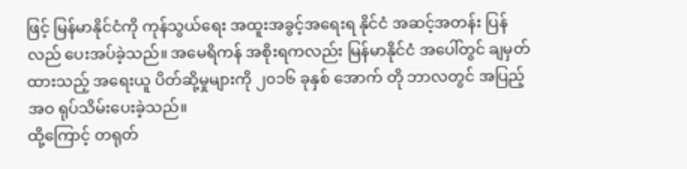ဖြင့် မြန်မာနိုင်ငံကို ကုန်သွယ်ရေး အထူးအခွင့်အရေးရ နိုင်ငံ အဆင့်အတန်း ပြန်လည် ပေးအပ်ခဲ့သည်။ အမေရိကန် အစိုးရကလည်း မြန်မာနိုင်ငံ အပေါ်တွင် ချမှတ်ထားသည့် အရေးယူ ပိတ်ဆို့မှုများကို ၂၀၁၆ ခုနှစ် အောက် တို ဘာလတွင် အပြည့်အဝ ရုပ်သိမ်းပေးခဲ့သည်။
ထို့ကြောင့် တရုတ်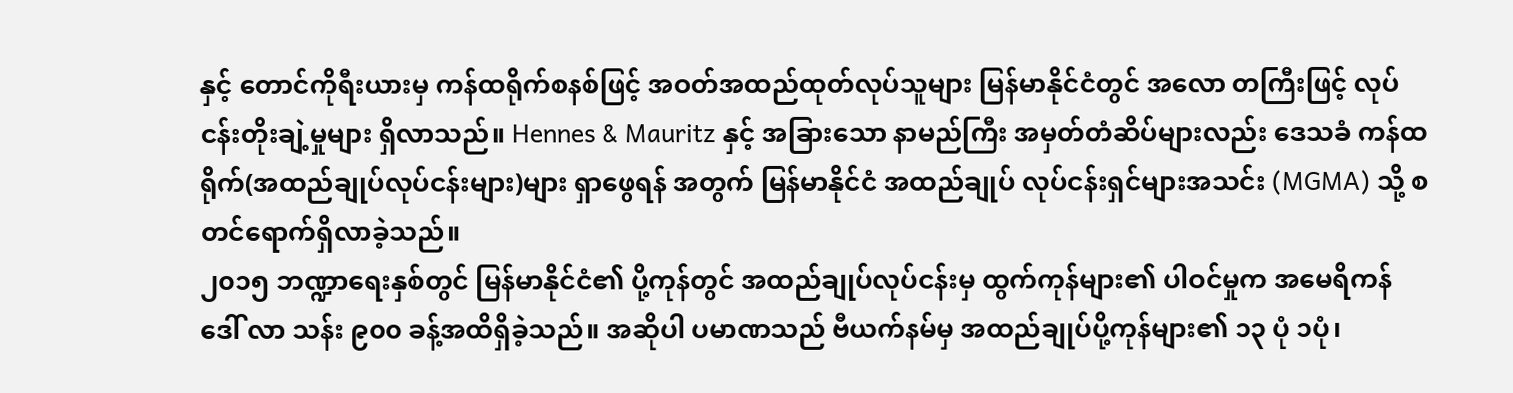နှင့် တောင်ကိုရီးယားမှ ကန်ထရိုက်စနစ်ဖြင့် အဝတ်အထည်ထုတ်လုပ်သူများ မြန်မာနိုင်ငံတွင် အလော တကြီးဖြင့် လုပ်ငန်းတိုးချဲ့မှုများ ရှိလာသည်။ Hennes & Mauritz နှင့် အခြားသော နာမည်ကြီး အမှတ်တံဆိပ်များလည်း ဒေသခံ ကန်ထရိုက်(အထည်ချုပ်လုပ်ငန်းများ)များ ရှာဖွေရန် အတွက် မြန်မာနိုင်ငံ အထည်ချုပ် လုပ်ငန်းရှင်များအသင်း (MGMA) သို့ စတင်ရောက်ရှိလာခဲ့သည်။
၂၀၁၅ ဘဏ္ဍာရေးနှစ်တွင် မြန်မာနိုင်ငံ၏ ပို့ကုန်တွင် အထည်ချုပ်လုပ်ငန်းမှ ထွက်ကုန်များ၏ ပါဝင်မှုက အမေရိကန် ဒေါ် လာ သန်း ၉၀၀ ခန့်အထိရှိခဲ့သည်။ အဆိုပါ ပမာဏသည် ဗီယက်နမ်မှ အထည်ချုပ်ပို့ကုန်များ၏ ၁၃ ပုံ ၁ပုံ၊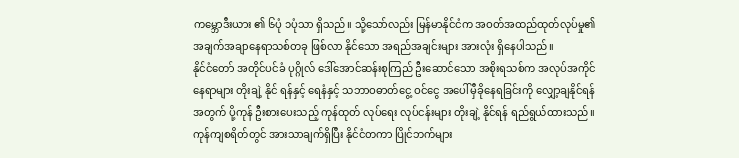ကမ္ဘောဒီးယား ၏ ၆ပုံ ၁ပုံသာ ရှိသည်။ သို့သော်လည်း မြန်မာနိုင်ငံက အဝတ်အထည်ထုတ်လုပ်မှု၏ အချက်အချာနေရာသစ်တခု ဖြစ်လာ နိုင်သော အရည်အချင်းများ အားလုံး ရှိနေပါသည်။
နိုင်ငံတော် အတိုင်ပင်ခံ ပုဂ္ဂိုလ် ဒေါ်အောင်ဆန်းစုကြည် ဦးဆောင်သော အစိုးရသစ်က အလုပ်အကိုင်နေရာများ တိုးချဲ့ နိုင် ရန်နှင့် ရေနံနှင့် သဘာဝဓာတ်ငွေ့ ဝင်ငွေ အပေါ်မှီခိုနေရခြင်းကို လျှော့ချနိုင်ရန် အတွက် ပို့ကုန် ဦးစားပေးသည့် ကုန်ထုတ် လုပ်ရေး လုပ်ငန်းများ တိုးချဲ့ နိုင်ရန် ရည်ရွယ်ထားသည်။
ကုန်ကျစရိတ်တွင် အားသာချက်ရှိပြီး နိုင်ငံတကာ ပြိုင်ဘက်များ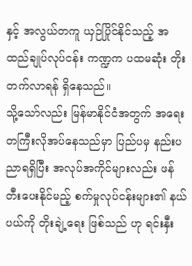နှင့် အလွယ်တကူ ယှဉ်ပြိုင်နိုင်သည့် အထည်ချုပ်လုပ်ငန်း ကဏ္ဍက ပထမဆုံး တိုးတက်လာရန် ရှိနေသည်။
သို့သော်လည်း မြန်မာနိုင်ငံအတွက် အရေးတကြီးလိုအပ်နေသည်မှာ ပြည်ပမှ နည်းပညာရရှိပြီး အလုပ်အကိုင်များလည်း ဖန်တီးပေးနိုင်မည့် စက်မှုလုပ်ငန်းများ၏ နယ်ပယ်ကို တိုးချဲ့ရေး ဖြစ်သည် ဟု ရင်းနှီး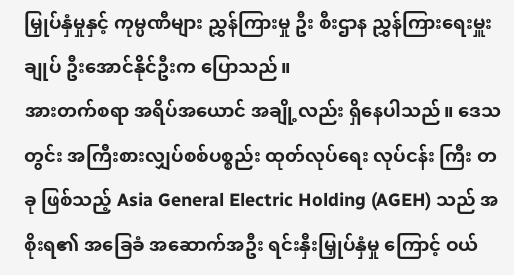မြှုပ်နှံမှုနှင့် ကုမ္ပဏီများ ညွှန်ကြားမှု ဦး စီးဌာန ညွှန်ကြားရေးမှူးချုပ် ဦးအောင်နိုင်ဦးက ပြောသည်။
အားတက်စရာ အရိပ်အယောင် အချို့လည်း ရှိနေပါသည်။ ဒေသတွင်း အကြီးစားလျှပ်စစ်ပစ္စည်း ထုတ်လုပ်ရေး လုပ်ငန်း ကြီး တခု ဖြစ်သည့် Asia General Electric Holding (AGEH) သည် အစိုးရ၏ အခြေခံ အဆောက်အဦး ရင်းနှီးမြှုပ်နှံမှု ကြောင့် ဝယ်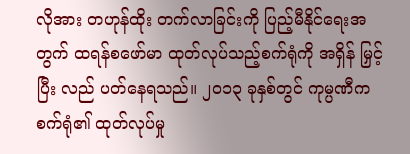လိုအား တဟုန်ထိုး တက်လာခြင်းကို ပြည့်မီနိုင်ရေးအတွက် ထရန်စဖော်မာ ထုတ်လုပ်သည့်စက်ရုံကို အရှိန် မြှင့်ပြီး လည် ပတ်နေရသည်။ ၂၀၁၃ ခုနှစ်တွင် ကုမ္ပဏီက စက်ရုံ၏ ထုတ်လုပ်မှု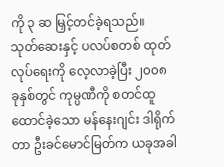ကို ၃ ဆ မြှင့်တင်ခဲ့ရသည်။
သုတ်ဆေးနှင့် ပလပ်စတစ် ထုတ်လုပ်ရေးကို လေ့လာခဲ့ပြီး ၂၀၀၈ ခုနှစ်တွင် ကုမ္ပဏီကို စတင်ထူထောင်ခဲ့သော မန်နေးဂျင်း ဒါရိုက်တာ ဦးခင်မောင်မြတ်က ယခုအခါ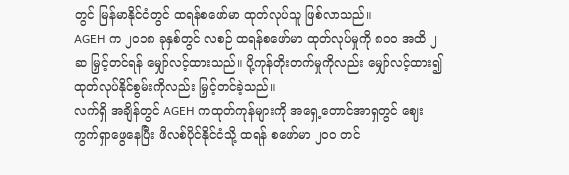တွင် မြန်မာနိုင်ငံတွင် ထရန်စဖော်မာ ထုတ်လုပ်သူ ဖြစ်လာသည်။
AGEH က ၂၀၁၈ ခုနှစ်တွင် လစဉ် ထရန်စဖော်မာ ထုတ်လုပ်မှုကို ၈၀၀ အထိ ၂ ဆ မြှင့်တင်ရန် မျှော်လင့်ထားသည်။ ပို့ကုန်တိုးတက်မှုကိုလည်း မျှော်လင့်ထား၍ ထုတ်လုပ်နိုင်စွမ်းကိုလည်း မြှင့်တင်ခဲ့သည်။
လက်ရှိ အချိန်တွင် AGEH ကထုတ်ကုန်များကို အရှေ့တောင်အာရှတွင် ဈေးကွက်ရှာဖွေနေပြီး ဖိလစ်ပိုင်နိုင်ငံသို့ ထရန် စဖော်မာ ၂၀၀ တင်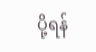ပို့ရန်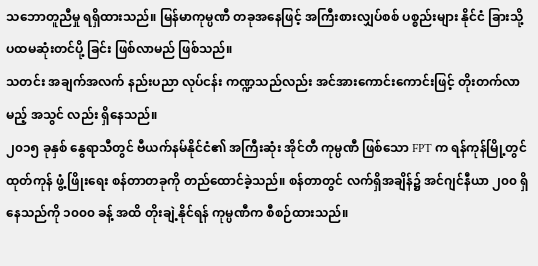သဘောတူညီမှု ရရှိထားသည်။ မြန်မာကုမ္ပဏီ တခုအနေဖြင့် အကြီးစားလျှပ်စစ် ပစ္စည်းများ နိုင်ငံ ခြားသို့ ပထမဆုံးတင်ပို့ ခြင်း ဖြစ်လာမည် ဖြစ်သည်။
သတင်း အချက်အလက် နည်းပညာ လုပ်ငန်း ကဏ္ဍသည်လည်း အင်အားကောင်းကောင်းဖြင့် တိုးတက်လာမည့် အသွင် လည်း ရှိနေသည်။
၂၀၁၅ ခုနှစ် နွေရာသီတွင် ဗီယက်နမ်နိုင်ငံ၏ အကြီးဆုံး အိုင်တီ ကုမ္ပဏီ ဖြစ်သော FPT က ရန်ကုန်မြို့တွင် ထုတ်ကုန် ဖွံ့ ဖြိုးရေး စန်တာတခုကို တည်ထောင်ခဲ့သည်။ စန်တာတွင် လက်ရှိအချိန်၌ အင်ဂျင်နီယာ ၂၀၀ ရှိနေသည်ကို ၁၀၀၀ ခန့် အထိ တိုးချဲ့နိုင်ရန် ကုမ္ပဏီက စီစဉ်ထားသည်။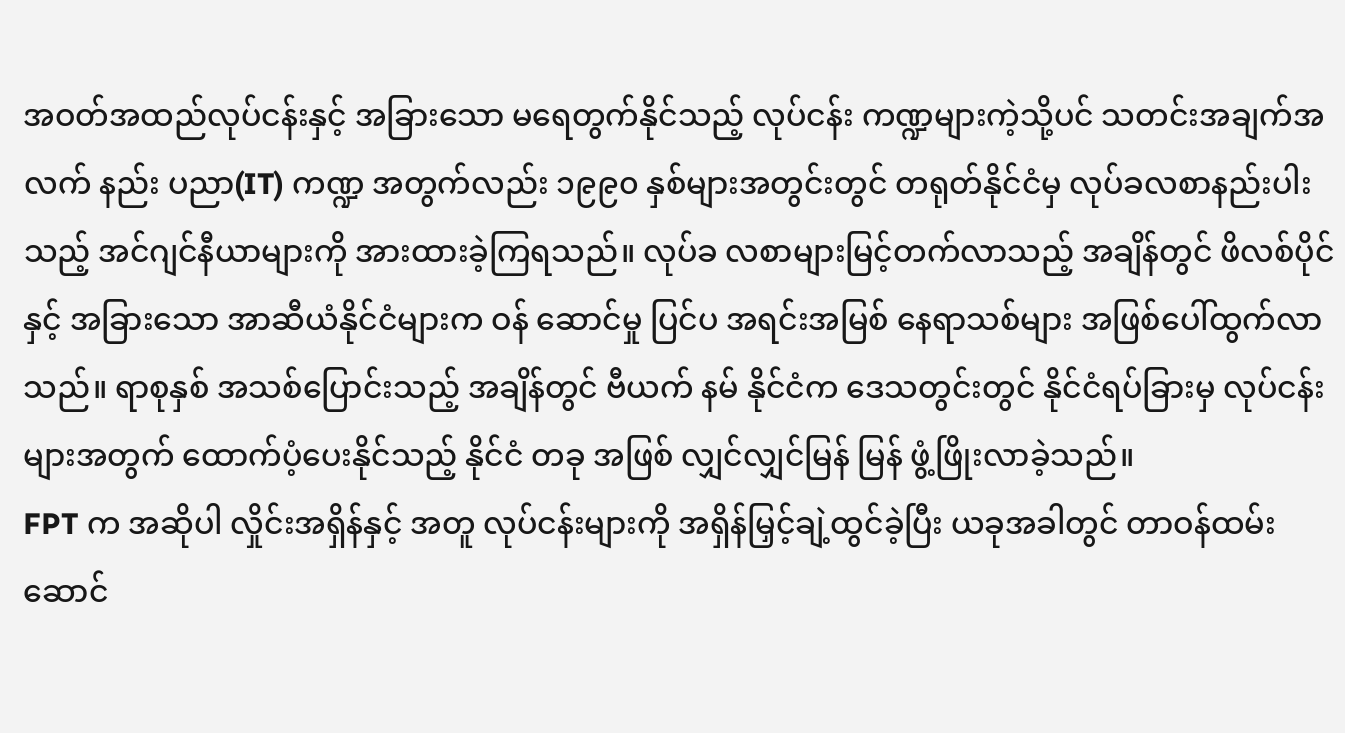အဝတ်အထည်လုပ်ငန်းနှင့် အခြားသော မရေတွက်နိုင်သည့် လုပ်ငန်း ကဏ္ဍများကဲ့သို့ပင် သတင်းအချက်အလက် နည်း ပညာ(IT) ကဏ္ဍ အတွက်လည်း ၁၉၉၀ နှစ်များအတွင်းတွင် တရုတ်နိုင်ငံမှ လုပ်ခလစာနည်းပါးသည့် အင်ဂျင်နီယာများကို အားထားခဲ့ကြရသည်။ လုပ်ခ လစာများမြင့်တက်လာသည့် အချိန်တွင် ဖိလစ်ပိုင်နှင့် အခြားသော အာဆီယံနိုင်ငံများက ဝန် ဆောင်မှု ပြင်ပ အရင်းအမြစ် နေရာသစ်များ အဖြစ်ပေါ်ထွက်လာသည်။ ရာစုနှစ် အသစ်ပြောင်းသည့် အချိန်တွင် ဗီယက် နမ် နိုင်ငံက ဒေသတွင်းတွင် နိုင်ငံရပ်ခြားမှ လုပ်ငန်းများအတွက် ထောက်ပံ့ပေးနိုင်သည့် နိုင်ငံ တခု အဖြစ် လျှင်လျှင်မြန် မြန် ဖွံ့ဖြိုးလာခဲ့သည်။
FPT က အဆိုပါ လှိုင်းအရှိန်နှင့် အတူ လုပ်ငန်းများကို အရှိန်မြှင့်ချဲ့ထွင်ခဲ့ပြီး ယခုအခါတွင် တာဝန်ထမ်းဆောင်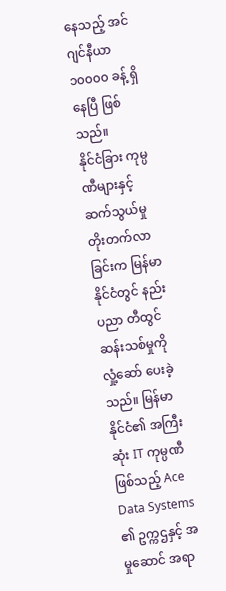နေသည့် အင်ဂျင်နီယာ ၁၀၀၀၀ ခန့် ရှိနေပြီ ဖြစ်သည်။
နိုင်ငံခြား ကုမ္ပဏီများနှင့် ဆက်သွယ်မှုတိုးတက်လာခြင်းက မြန်မာနိုင်ငံတွင် နည်းပညာ တီထွင်ဆန်းသစ်မှုကို လှုံ့ဆော် ပေးခဲ့သည်။ မြန်မာနိုင်ငံ၏ အကြီးဆုံး IT ကုမ္ပဏီ ဖြစ်သည့် Ace Data Systems ၏ ဥက္ကဌနှင့် အမှုဆောင် အရာ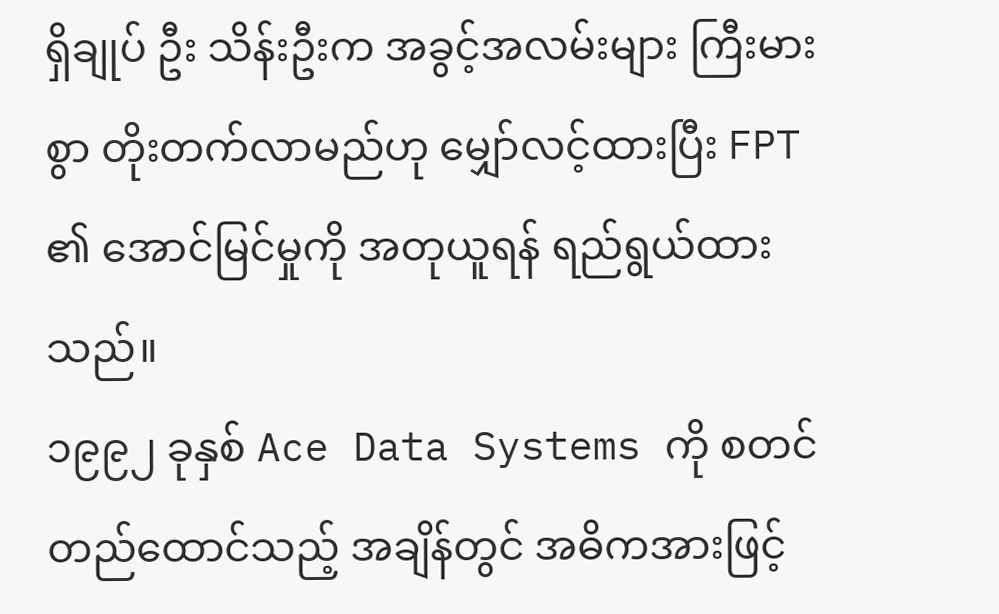ရှိချုပ် ဦး သိန်းဦးက အခွင့်အလမ်းများ ကြီးမားစွာ တိုးတက်လာမည်ဟု မျှော်လင့်ထားပြီး FPT ၏ အောင်မြင်မှုကို အတုယူရန် ရည်ရွယ်ထားသည်။
၁၉၉၂ ခုနှစ် Ace Data Systems ကို စတင်တည်ထောင်သည့် အချိန်တွင် အဓိကအားဖြင့်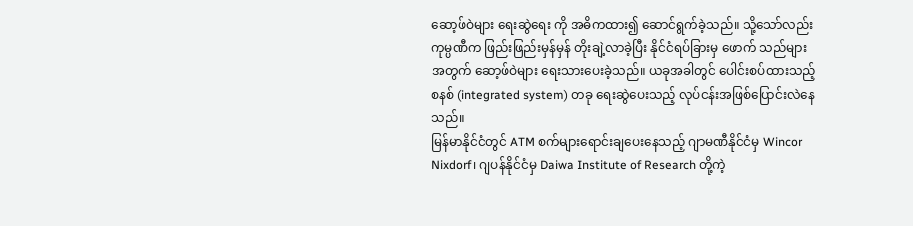ဆော့ဖ်ဝဲများ ရေးဆွဲရေး ကို အဓိကထား၍ ဆောင်ရွက်ခဲ့သည်။ သို့သော်လည်း ကုမ္ပဏီက ဖြည်းဖြည်းမှန်မှန် တိုးချဲ့လာခဲ့ပြီး နိုင်ငံရပ်ခြားမှ ဖောက် သည်များ အတွက် ဆော့ဖ်ဝဲများ ရေးသားပေးခဲ့သည်။ ယခုအခါတွင် ပေါင်းစပ်ထားသည့်စနစ် (integrated system) တခု ရေးဆွဲပေးသည့် လုပ်ငန်းအဖြစ်ပြောင်းလဲနေသည်။
မြန်မာနိုင်ငံတွင် ATM စက်များရောင်းချပေးနေသည့် ဂျာမဏီနိုင်ငံမှ Wincor Nixdorf၊ ဂျပန်နိုင်ငံမှ Daiwa Institute of Research တို့ကဲ့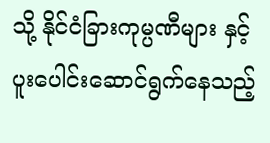သို့ နိုင်ငံခြားကုမ္ပဏီများ နှင့် ပူးပေါင်းဆောင်ရွက်နေသည့်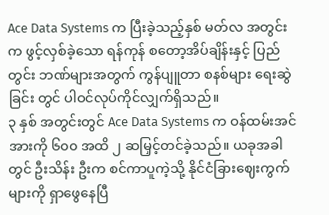Ace Data Systems က ပြီးခဲ့သည့်နှစ် မတ်လ အတွင်းက ဖွင့်လှစ်ခဲ့သော ရန်ကုန် စတော့အိပ်ချိန်းနှင့် ပြည်တွင်း ဘဏ်များအတွက် ကွန်ပျူတာ စနစ်များ ရေးဆွဲခြင်း တွင် ပါဝင်လုပ်ကိုင်လျှက်ရှိသည်။
၃ နှစ် အတွင်းတွင် Ace Data Systems က ဝန်ထမ်းအင်အားကို ၆၀၀ အထိ ၂ ဆမြှင့်တင်ခဲ့သည်။ ယခုအခါတွင် ဦးသိန်း ဦးက စင်ကာပူကဲ့သို့ နိုင်ငံခြားဈေးကွက်များကို ရှာဖွေနေပြီ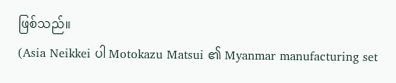ဖြစ်သည်။
(Asia Neikkei ပါ Motokazu Matsui ၏ Myanmar manufacturing set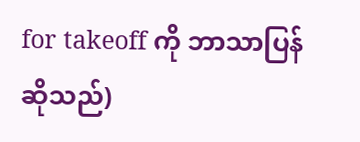for takeoff ကို ဘာသာပြန်ဆိုသည်)